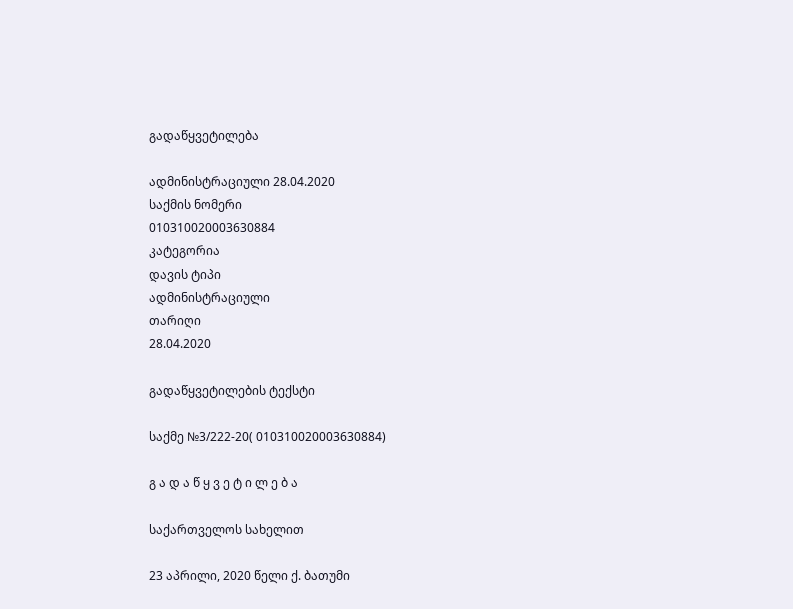გადაწყვეტილება

ადმინისტრაციული 28.04.2020
საქმის ნომერი
010310020003630884
კატეგორია
დავის ტიპი
ადმინისტრაციული
თარიღი
28.04.2020

გადაწყვეტილების ტექსტი

საქმე №3/222-20( 010310020003630884)

გ ა დ ა წ ყ ვ ე ტ ი ლ ე ბ ა

საქართველოს სახელით

23 აპრილი, 2020 წელი ქ. ბათუმი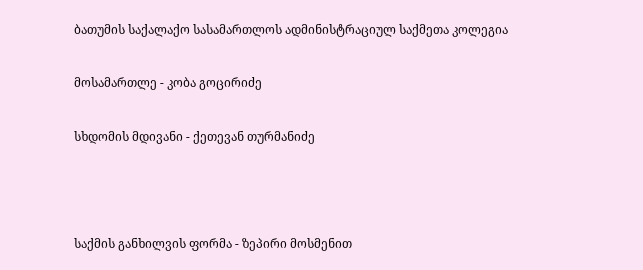ბათუმის საქალაქო სასამართლოს ადმინისტრაციულ საქმეთა კოლეგია

მოსამართლე - კობა გოცირიძე

სხდომის მდივანი - ქეთევან თურმანიძე



საქმის განხილვის ფორმა - ზეპირი მოსმენით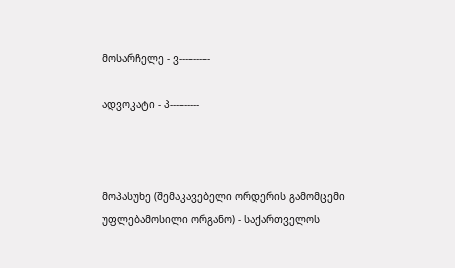მოსარჩელე - ვ---–---–-

ადვოკატი - პ---–-----



მოპასუხე (შემაკავებელი ორდერის გამომცემი უფლებამოსილი ორგანო) - საქართველოს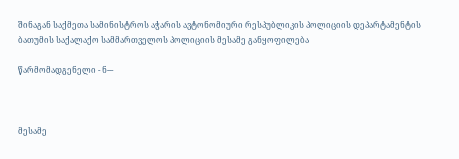შინაგან საქმეთა სამინისტროს აჭარის ავტონომიური რესპუბლიკის პოლიციის დეპარტამენტის ბათუმის საქალაქო სამმართველოს პოლიციის მესამე განყოფილება

წარმომადგენელი - ნ---



მესამე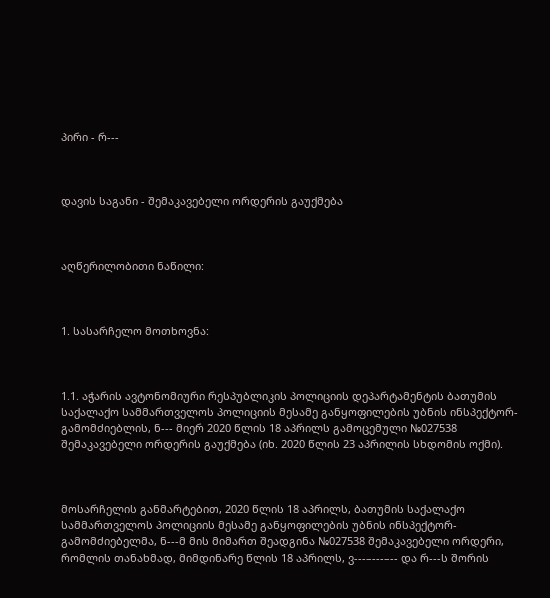პირი - რ---



დავის საგანი - შემაკავებელი ორდერის გაუქმება



აღწერილობითი ნაწილი:



1. სასარჩელო მოთხოვნა:



1.1. აჭარის ავტონომიური რესპუბლიკის პოლიციის დეპარტამენტის ბათუმის საქალაქო სამმართველოს პოლიციის მესამე განყოფილების უბნის ინსპექტორ-გამომძიებლის, ნ--- მიერ 2020 წლის 18 აპრილს გამოცემული №027538 შემაკავებელი ორდერის გაუქმება (იხ. 2020 წლის 23 აპრილის სხდომის ოქმი).



მოსარჩელის განმარტებით, 2020 წლის 18 აპრილს, ბათუმის საქალაქო სამმართველოს პოლიციის მესამე განყოფილების უბნის ინსპექტორ-გამომძიებელმა, ნ---მ მის მიმართ შეადგინა №027538 შემაკავებელი ორდერი, რომლის თანახმად, მიმდინარე წლის 18 აპრილს, ვ---–---–-- და რ---ს შორის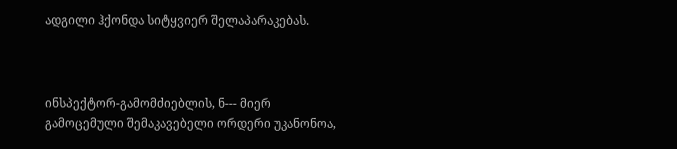ადგილი ჰქონდა სიტყვიერ შელაპარაკებას.



ინსპექტორ-გამომძიებლის, ნ--- მიერ გამოცემული შემაკავებელი ორდერი უკანონოა,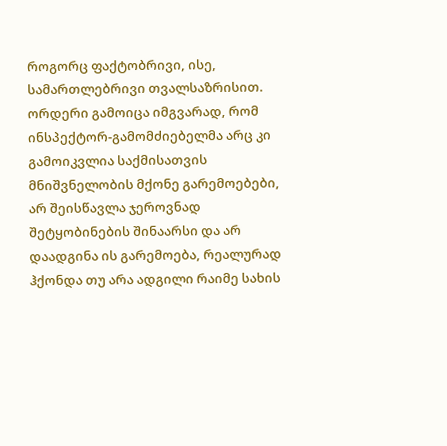როგორც ფაქტობრივი, ისე, სამართლებრივი თვალსაზრისით. ორდერი გამოიცა იმგვარად, რომ ინსპექტორ-გამომძიებელმა არც კი გამოიკვლია საქმისათვის მნიშვნელობის მქონე გარემოებები, არ შეისწავლა ჯეროვნად შეტყობინების შინაარსი და არ დაადგინა ის გარემოება, რეალურად ჰქონდა თუ არა ადგილი რაიმე სახის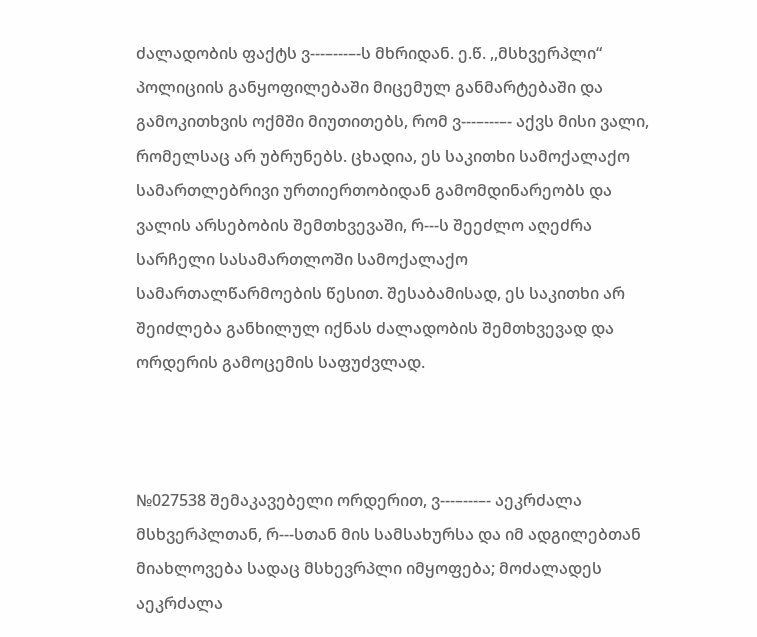ძალადობის ფაქტს ვ---–---–-ს მხრიდან. ე.წ. ,,მსხვერპლი“ პოლიციის განყოფილებაში მიცემულ განმარტებაში და გამოკითხვის ოქმში მიუთითებს, რომ ვ---–---–- აქვს მისი ვალი, რომელსაც არ უბრუნებს. ცხადია, ეს საკითხი სამოქალაქო სამართლებრივი ურთიერთობიდან გამომდინარეობს და ვალის არსებობის შემთხვევაში, რ---ს შეეძლო აღეძრა სარჩელი სასამართლოში სამოქალაქო სამართალწარმოების წესით. შესაბამისად, ეს საკითხი არ შეიძლება განხილულ იქნას ძალადობის შემთხვევად და ორდერის გამოცემის საფუძვლად.



№027538 შემაკავებელი ორდერით, ვ---–---–- აეკრძალა მსხვერპლთან, რ---სთან მის სამსახურსა და იმ ადგილებთან მიახლოვება სადაც მსხევრპლი იმყოფება; მოძალადეს აეკრძალა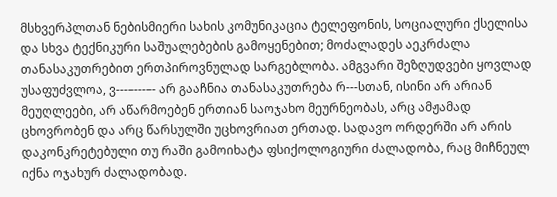მსხვერპლთან ნებისმიერი სახის კომუნიკაცია ტელეფონის, სოციალური ქსელისა და სხვა ტექნიკური საშუალებების გამოყენებით; მოძალადეს აეკრძალა თანასაკუთრებით ერთპიროვნულად სარგებლობა. ამგვარი შეზღუდვები ყოვლად უსაფუძვლოა, ვ---–---–- არ გააჩნია თანასაკუთრება რ---სთან, ისინი არ არიან მეუღლეები, არ აწარმოებენ ერთიან საოჯახო მეურნეობას, არც ამჟამად ცხოვრობენ და არც წარსულში უცხოვრიათ ერთად. სადავო ორდერში არ არის დაკონკრეტებული თუ რაში გამოიხატა ფსიქოლოგიური ძალადობა, რაც მიჩნეულ იქნა ოჯახურ ძალადობად.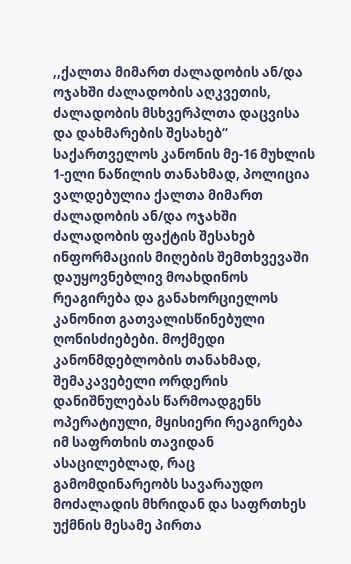,,ქალთა მიმართ ძალადობის ან/და ოჯახში ძალადობის აღკვეთის, ძალადობის მსხვერპლთა დაცვისა და დახმარების შესახებ“ საქართველოს კანონის მე-16 მუხლის 1-ელი ნაწილის თანახმად, პოლიცია ვალდებულია ქალთა მიმართ ძალადობის ან/და ოჯახში ძალადობის ფაქტის შესახებ ინფორმაციის მიღების შემთხვევაში დაუყოვნებლივ მოახდინოს რეაგირება და განახორციელოს კანონით გათვალისწინებული ღონისძიებები. მოქმედი კანონმდებლობის თანახმად, შემაკავებელი ორდერის დანიშნულებას წარმოადგენს ოპერატიული, მყისიერი რეაგირება იმ საფრთხის თავიდან ასაცილებლად, რაც გამომდინარეობს სავარაუდო მოძალადის მხრიდან და საფრთხეს უქმნის მესამე პირთა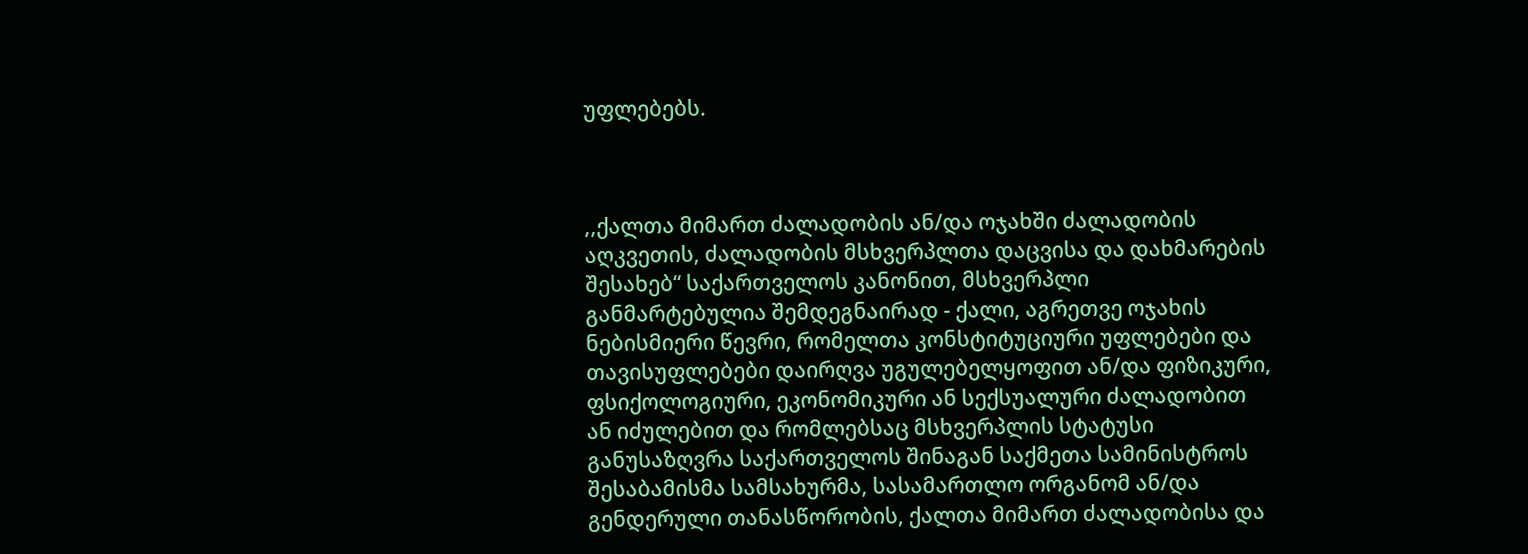უფლებებს.



,,ქალთა მიმართ ძალადობის ან/და ოჯახში ძალადობის აღკვეთის, ძალადობის მსხვერპლთა დაცვისა და დახმარების შესახებ“ საქართველოს კანონით, მსხვერპლი განმარტებულია შემდეგნაირად - ქალი, აგრეთვე ოჯახის ნებისმიერი წევრი, რომელთა კონსტიტუციური უფლებები და თავისუფლებები დაირღვა უგულებელყოფით ან/და ფიზიკური, ფსიქოლოგიური, ეკონომიკური ან სექსუალური ძალადობით ან იძულებით და რომლებსაც მსხვერპლის სტატუსი განუსაზღვრა საქართველოს შინაგან საქმეთა სამინისტროს შესაბამისმა სამსახურმა, სასამართლო ორგანომ ან/და გენდერული თანასწორობის, ქალთა მიმართ ძალადობისა და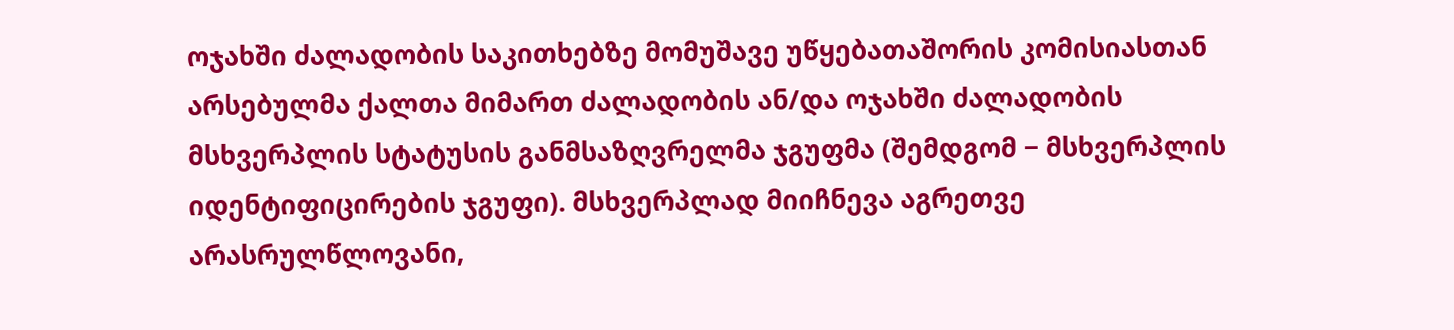ოჯახში ძალადობის საკითხებზე მომუშავე უწყებათაშორის კომისიასთან არსებულმა ქალთა მიმართ ძალადობის ან/და ოჯახში ძალადობის მსხვერპლის სტატუსის განმსაზღვრელმა ჯგუფმა (შემდგომ − მსხვერპლის იდენტიფიცირების ჯგუფი). მსხვერპლად მიიჩნევა აგრეთვე არასრულწლოვანი,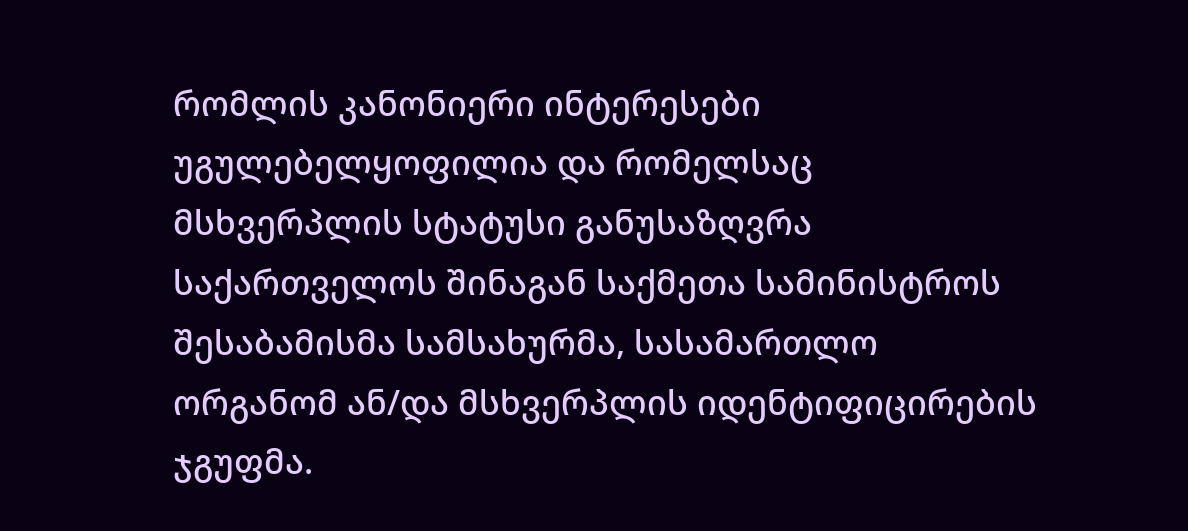რომლის კანონიერი ინტერესები უგულებელყოფილია და რომელსაც მსხვერპლის სტატუსი განუსაზღვრა საქართველოს შინაგან საქმეთა სამინისტროს შესაბამისმა სამსახურმა, სასამართლო ორგანომ ან/და მსხვერპლის იდენტიფიცირების ჯგუფმა.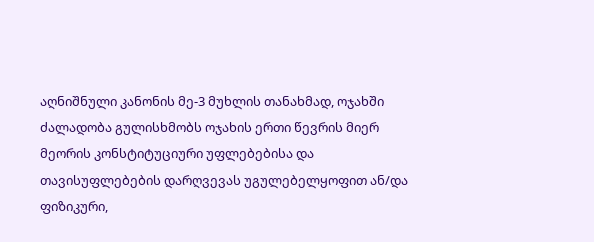აღნიშნული კანონის მე-3 მუხლის თანახმად, ოჯახში ძალადობა გულისხმობს ოჯახის ერთი წევრის მიერ მეორის კონსტიტუციური უფლებებისა და თავისუფლებების დარღვევას უგულებელყოფით ან/და ფიზიკური,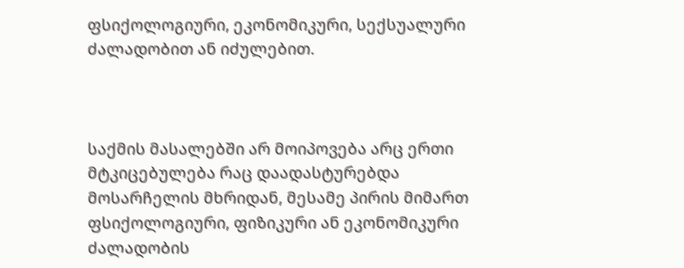ფსიქოლოგიური, ეკონომიკური, სექსუალური ძალადობით ან იძულებით.



საქმის მასალებში არ მოიპოვება არც ერთი მტკიცებულება რაც დაადასტურებდა მოსარჩელის მხრიდან, მესამე პირის მიმართ ფსიქოლოგიური, ფიზიკური ან ეკონომიკური ძალადობის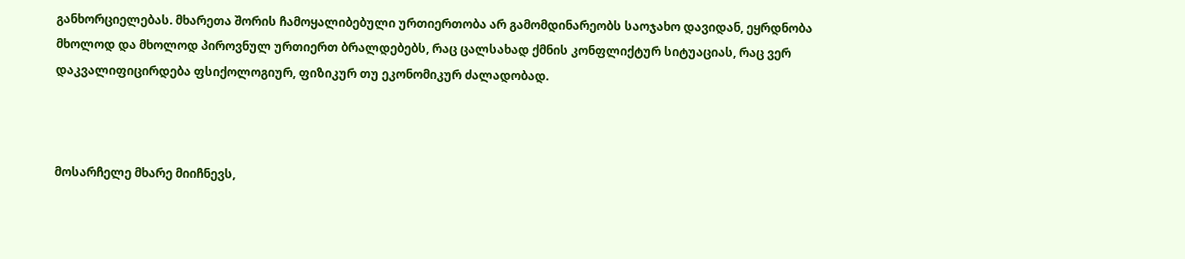განხორციელებას. მხარეთა შორის ჩამოყალიბებული ურთიერთობა არ გამომდინარეობს საოჯახო დავიდან, ეყრდნობა მხოლოდ და მხოლოდ პიროვნულ ურთიერთ ბრალდებებს, რაც ცალსახად ქმნის კონფლიქტურ სიტუაციას, რაც ვერ დაკვალიფიცირდება ფსიქოლოგიურ, ფიზიკურ თუ ეკონომიკურ ძალადობად.



მოსარჩელე მხარე მიიჩნევს,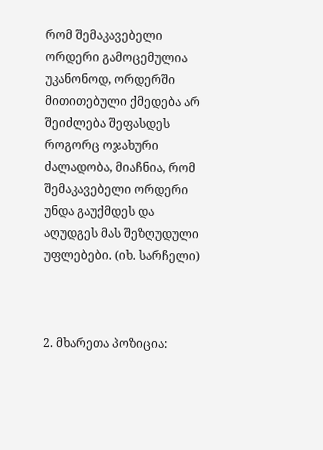რომ შემაკავებელი ორდერი გამოცემულია უკანონოდ, ორდერში მითითებული ქმედება არ შეიძლება შეფასდეს როგორც ოჯახური ძალადობა, მიაჩნია, რომ შემაკავებელი ორდერი უნდა გაუქმდეს და აღუდგეს მას შეზღუდული უფლებები. (იხ. სარჩელი)



2. მხარეთა პოზიცია: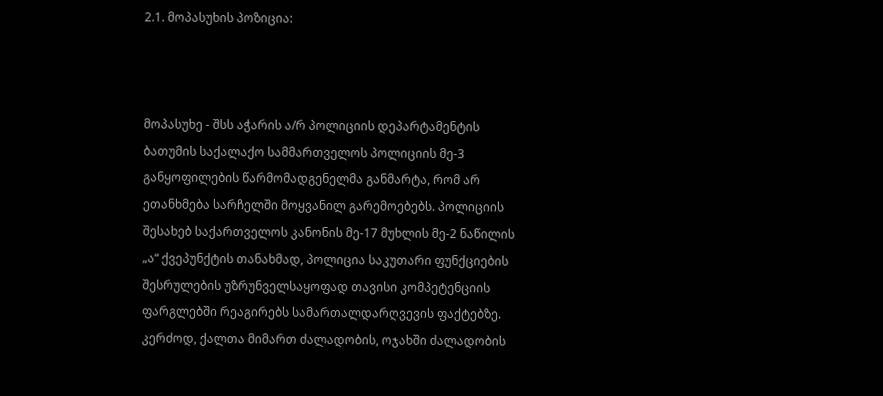2.1. მოპასუხის პოზიცია:



მოპასუხე - შსს აჭარის ა/რ პოლიციის დეპარტამენტის ბათუმის საქალაქო სამმართველოს პოლიციის მე-3 განყოფილების წარმომადგენელმა განმარტა, რომ არ ეთანხმება სარჩელში მოყვანილ გარემოებებს. პოლიციის შესახებ საქართველოს კანონის მე-17 მუხლის მე-2 ნაწილის „ა“ ქვეპუნქტის თანახმად, პოლიცია საკუთარი ფუნქციების შესრულების უზრუნველსაყოფად თავისი კომპეტენციის ფარგლებში რეაგირებს სამართალდარღვევის ფაქტებზე. კერძოდ, ქალთა მიმართ ძალადობის, ოჯახში ძალადობის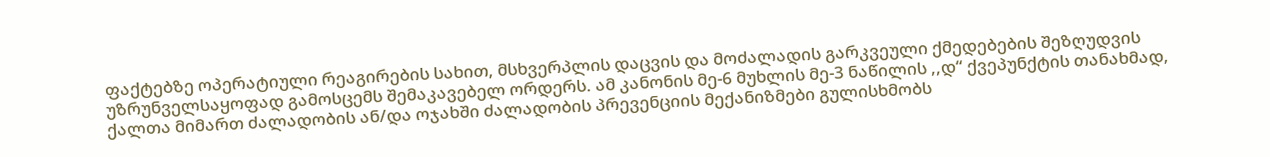ფაქტებზე ოპერატიული რეაგირების სახით, მსხვერპლის დაცვის და მოძალადის გარკვეული ქმედებების შეზღუდვის უზრუნველსაყოფად გამოსცემს შემაკავებელ ორდერს. ამ კანონის მე-6 მუხლის მე-3 ნაწილის ,,დ“ ქვეპუნქტის თანახმად, ქალთა მიმართ ძალადობის ან/და ოჯახში ძალადობის პრევენციის მექანიზმები გულისხმობს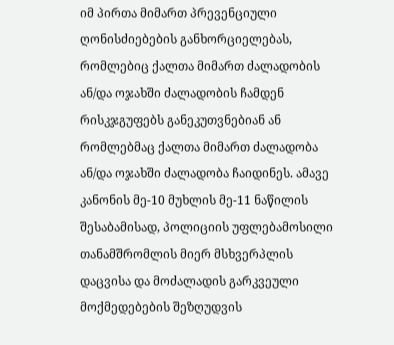იმ პირთა მიმართ პრევენციული ღონისძიებების განხორციელებას, რომლებიც ქალთა მიმართ ძალადობის ან/და ოჯახში ძალადობის ჩამდენ რისკჯგუფებს განეკუთვნებიან ან რომლებმაც ქალთა მიმართ ძალადობა ან/და ოჯახში ძალადობა ჩაიდინეს. ამავე კანონის მე-10 მუხლის მე-11 ნაწილის შესაბამისად, პოლიციის უფლებამოსილი თანამშრომლის მიერ მსხვერპლის დაცვისა და მოძალადის გარკვეული მოქმედებების შეზღუდვის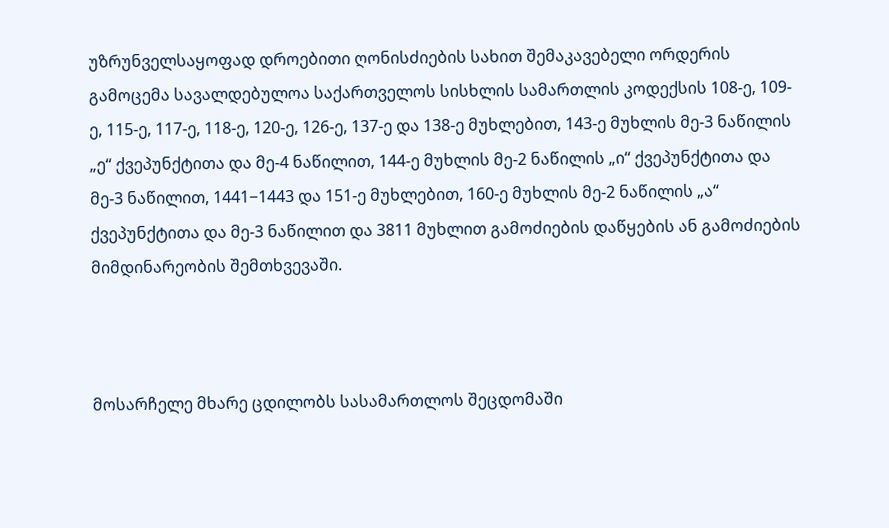უზრუნველსაყოფად დროებითი ღონისძიების სახით შემაკავებელი ორდერის გამოცემა სავალდებულოა საქართველოს სისხლის სამართლის კოდექსის 108-ე, 109-ე, 115-ე, 117-ე, 118-ე, 120-ე, 126-ე, 137-ე და 138-ე მუხლებით, 143-ე მუხლის მე-3 ნაწილის „ე“ ქვეპუნქტითა და მე-4 ნაწილით, 144-ე მუხლის მე-2 ნაწილის „ი“ ქვეპუნქტითა და მე-3 ნაწილით, 1441−1443 და 151-ე მუხლებით, 160-ე მუხლის მე-2 ნაწილის „ა“ ქვეპუნქტითა და მე-3 ნაწილით და 3811 მუხლით გამოძიების დაწყების ან გამოძიების მიმდინარეობის შემთხვევაში.



მოსარჩელე მხარე ცდილობს სასამართლოს შეცდომაში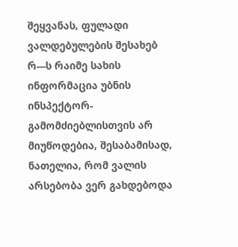შეყვანას, ფულადი ვალდებულების შესახებ რ---ს რაიმე სახის ინფორმაცია უბნის ინსპექტორ-გამომძიებლისთვის არ მიუწოდებია, შესაბამისად, ნათელია, რომ ვალის არსებობა ვერ გახდებოდა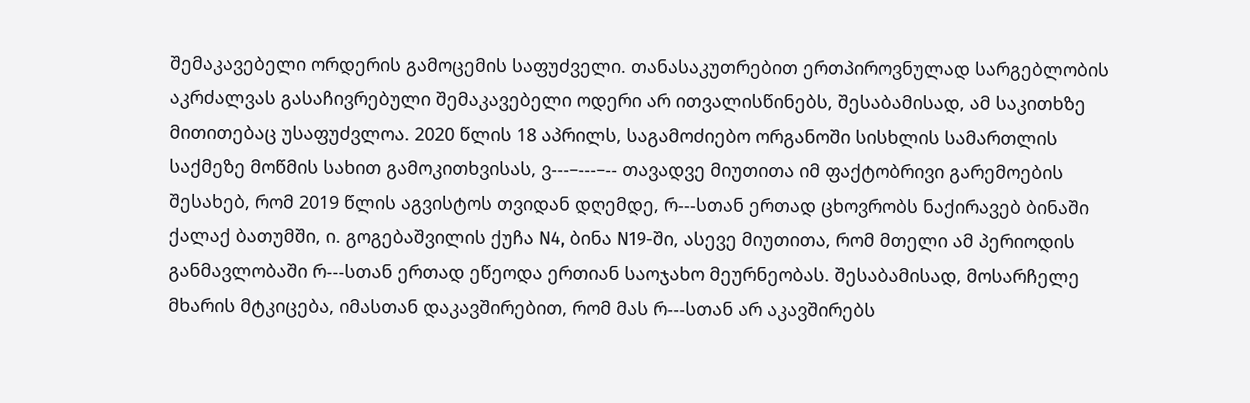შემაკავებელი ორდერის გამოცემის საფუძველი. თანასაკუთრებით ერთპიროვნულად სარგებლობის აკრძალვას გასაჩივრებული შემაკავებელი ოდერი არ ითვალისწინებს, შესაბამისად, ამ საკითხზე მითითებაც უსაფუძვლოა. 2020 წლის 18 აპრილს, საგამოძიებო ორგანოში სისხლის სამართლის საქმეზე მოწმის სახით გამოკითხვისას, ვ---–---–-- თავადვე მიუთითა იმ ფაქტობრივი გარემოების შესახებ, რომ 2019 წლის აგვისტოს თვიდან დღემდე, რ---სთან ერთად ცხოვრობს ნაქირავებ ბინაში ქალაქ ბათუმში, ი. გოგებაშვილის ქუჩა N4, ბინა N19-ში, ასევე მიუთითა, რომ მთელი ამ პერიოდის განმავლობაში რ---სთან ერთად ეწეოდა ერთიან საოჯახო მეურნეობას. შესაბამისად, მოსარჩელე მხარის მტკიცება, იმასთან დაკავშირებით, რომ მას რ---სთან არ აკავშირებს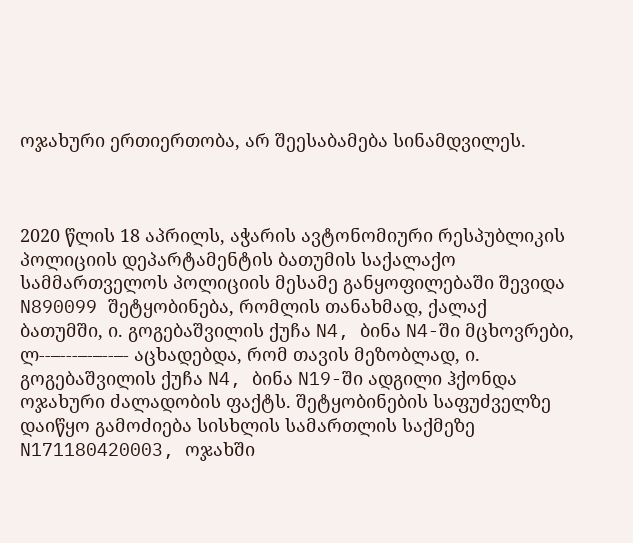ოჯახური ერთიერთობა, არ შეესაბამება სინამდვილეს.



2020 წლის 18 აპრილს, აჭარის ავტონომიური რესპუბლიკის პოლიციის დეპარტამენტის ბათუმის საქალაქო სამმართველოს პოლიციის მესამე განყოფილებაში შევიდა N890099 შეტყობინება, რომლის თანახმად, ქალაქ ბათუმში, ი. გოგებაშვილის ქუჩა N4, ბინა N4-ში მცხოვრები, ლ--–---–-–--–- აცხადებდა, რომ თავის მეზობლად, ი. გოგებაშვილის ქუჩა N4, ბინა N19-ში ადგილი ჰქონდა ოჯახური ძალადობის ფაქტს. შეტყობინების საფუძველზე დაიწყო გამოძიება სისხლის სამართლის საქმეზე N171180420003, ოჯახში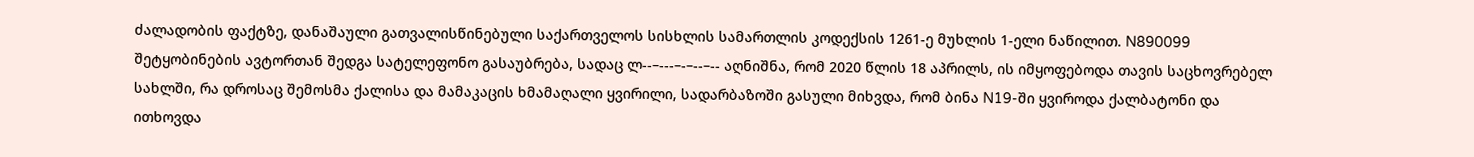ძალადობის ფაქტზე, დანაშაული გათვალისწინებული საქართველოს სისხლის სამართლის კოდექსის 1261-ე მუხლის 1-ელი ნაწილით. N890099 შეტყობინების ავტორთან შედგა სატელეფონო გასაუბრება, სადაც ლ--–---–-–--–-- აღნიშნა, რომ 2020 წლის 18 აპრილს, ის იმყოფებოდა თავის საცხოვრებელ სახლში, რა დროსაც შემოსმა ქალისა და მამაკაცის ხმამაღალი ყვირილი, სადარბაზოში გასული მიხვდა, რომ ბინა N19-ში ყვიროდა ქალბატონი და ითხოვდა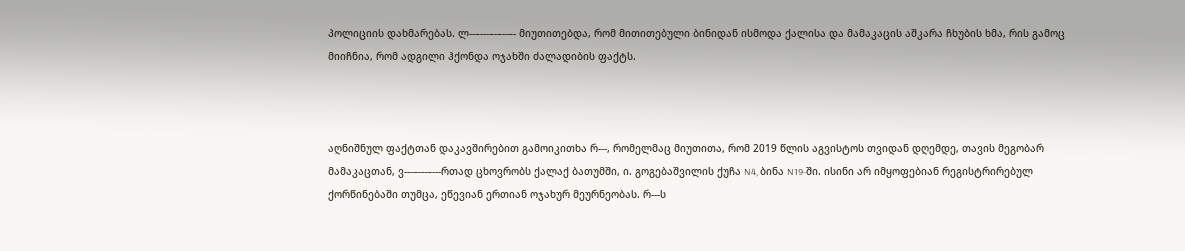პოლიციის დახმარებას. ლ--–---–-–--–- მიუთითებდა, რომ მითითებული ბინიდან ისმოდა ქალისა და მამაკაცის აშკარა ჩხუბის ხმა, რის გამოც მიიჩნია, რომ ადგილი ჰქონდა ოჯახში ძალადიბის ფაქტს.



აღნიშნულ ფაქტთან დაკავშირებით გამოიკითხა რ---, რომელმაც მიუთითა, რომ 2019 წლის აგვისტოს თვიდან დღემდე, თავის მეგობარ მამაკაცთან, ვ---–---–---რთად ცხოვრობს ქალაქ ბათუმში, ი. გოგებაშვილის ქუჩა N4, ბინა N19-ში. ისინი არ იმყოფებიან რეგისტრირებულ ქორწინებაში თუმცა, ეწევიან ერთიან ოჯახურ მეურნეობას. რ---ს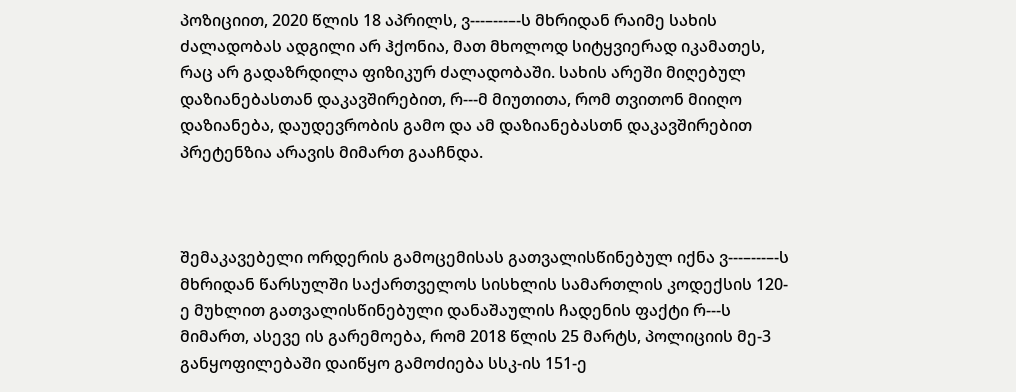პოზიციით, 2020 წლის 18 აპრილს, ვ---–---–-ს მხრიდან რაიმე სახის ძალადობას ადგილი არ ჰქონია, მათ მხოლოდ სიტყვიერად იკამათეს, რაც არ გადაზრდილა ფიზიკურ ძალადობაში. სახის არეში მიღებულ დაზიანებასთან დაკავშირებით, რ---მ მიუთითა, რომ თვითონ მიიღო დაზიანება, დაუდევრობის გამო და ამ დაზიანებასთნ დაკავშირებით პრეტენზია არავის მიმართ გააჩნდა.



შემაკავებელი ორდერის გამოცემისას გათვალისწინებულ იქნა ვ---–---–-ს მხრიდან წარსულში საქართველოს სისხლის სამართლის კოდექსის 120-ე მუხლით გათვალისწინებული დანაშაულის ჩადენის ფაქტი რ---ს მიმართ, ასევე ის გარემოება, რომ 2018 წლის 25 მარტს, პოლიციის მე-3 განყოფილებაში დაიწყო გამოძიება სსკ-ის 151-ე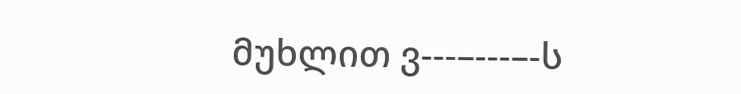მუხლით ვ---–---–-ს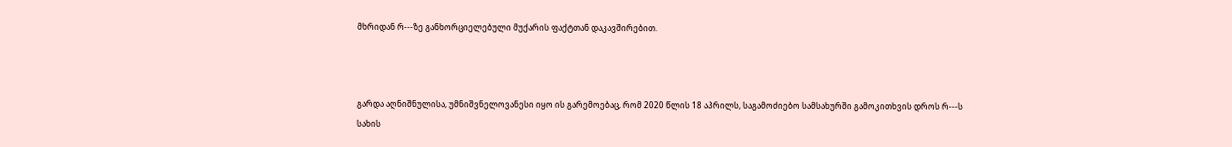მხრიდან რ---ზე განხორციელებული მუქარის ფაქტთან დაკავშირებით.



გარდა აღნიშნულისა, უმნიშვნელოვანესი იყო ის გარემოებაც, რომ 2020 წლის 18 აპრილს, საგამოძიებო სამსახურში გამოკითხვის დროს რ---ს სახის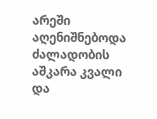არეში აღენიშნებოდა ძალადობის აშკარა კვალი და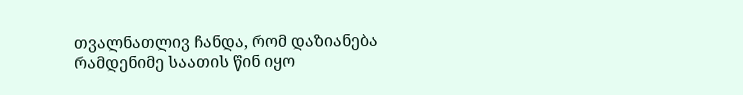თვალნათლივ ჩანდა, რომ დაზიანება რამდენიმე საათის წინ იყო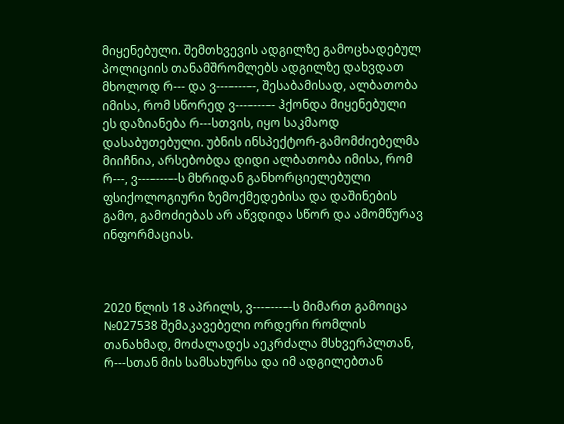მიყენებული. შემთხვევის ადგილზე გამოცხადებულ პოლიციის თანამშრომლებს ადგილზე დახვდათ მხოლოდ რ--- და ვ---–---–-, შესაბამისად, ალბათობა იმისა, რომ სწორედ ვ---–---–- ჰქონდა მიყენებული ეს დაზიანება რ---სთვის, იყო საკმაოდ დასაბუთებული. უბნის ინსპექტორ-გამომძიებელმა მიიჩნია, არსებობდა დიდი ალბათობა იმისა, რომ რ---, ვ---–---–-ს მხრიდან განხორციელებული ფსიქოლოგიური ზემოქმედებისა და დაშინების გამო, გამოძიებას არ აწვდიდა სწორ და ამომწურავ ინფორმაციას.



2020 წლის 18 აპრილს, ვ---–---–-ს მიმართ გამოიცა №027538 შემაკავებელი ორდერი რომლის თანახმად, მოძალადეს აეკრძალა მსხვერპლთან, რ---სთან მის სამსახურსა და იმ ადგილებთან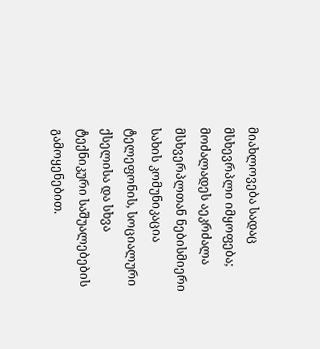მიახლოვება სადაც მსხევრპლი იმყოფება; მოძალადეს აეკრძალა მსხვერპლთან ნებისმიერი სახის კომუნიკაცია ტელეფონის, სოციალური ქსელისა და სხვა ტექნიკური საშუალებების გამოყენებით.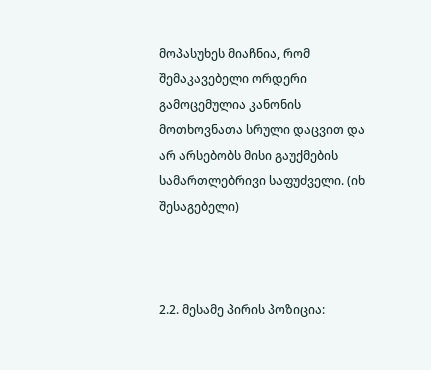მოპასუხეს მიაჩნია, რომ შემაკავებელი ორდერი გამოცემულია კანონის მოთხოვნათა სრული დაცვით და არ არსებობს მისი გაუქმების სამართლებრივი საფუძველი. (იხ შესაგებელი)



2.2. მესამე პირის პოზიცია: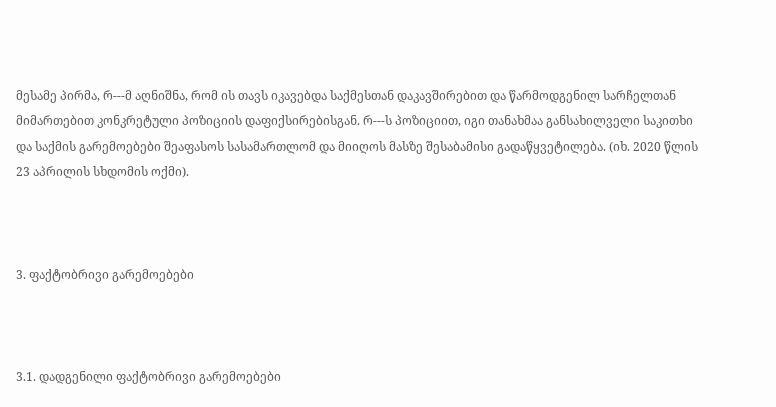მესამე პირმა, რ---მ აღნიშნა, რომ ის თავს იკავებდა საქმესთან დაკავშირებით და წარმოდგენილ სარჩელთან მიმართებით კონკრეტული პოზიციის დაფიქსირებისგან. რ---ს პოზიციით, იგი თანახმაა განსახილველი საკითხი და საქმის გარემოებები შეაფასოს სასამართლომ და მიიღოს მასზე შესაბამისი გადაწყვეტილება. (იხ. 2020 წლის 23 აპრილის სხდომის ოქმი).



3. ფაქტობრივი გარემოებები



3.1. დადგენილი ფაქტობრივი გარემოებები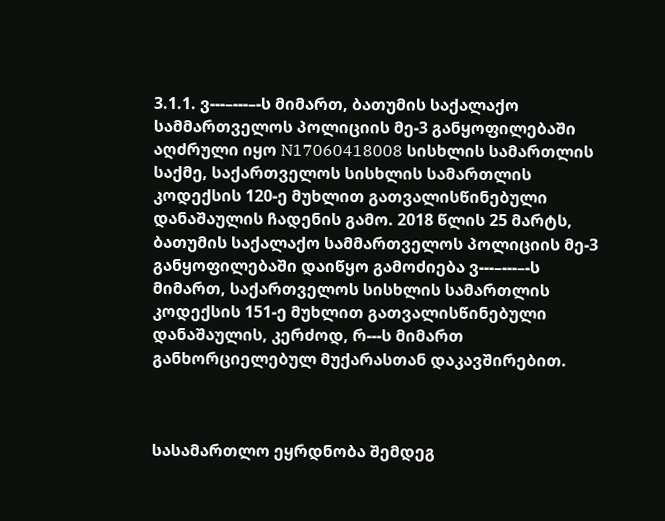3.1.1. ვ---–---–-ს მიმართ, ბათუმის საქალაქო სამმართველოს პოლიციის მე-3 განყოფილებაში აღძრული იყო N17060418008 სისხლის სამართლის საქმე, საქართველოს სისხლის სამართლის კოდექსის 120-ე მუხლით გათვალისწინებული დანაშაულის ჩადენის გამო. 2018 წლის 25 მარტს, ბათუმის საქალაქო სამმართველოს პოლიციის მე-3 განყოფილებაში დაიწყო გამოძიება ვ---–---–-ს მიმართ, საქართველოს სისხლის სამართლის კოდექსის 151-ე მუხლით გათვალისწინებული დანაშაულის, კერძოდ, რ---ს მიმართ განხორციელებულ მუქარასთან დაკავშირებით.



სასამართლო ეყრდნობა შემდეგ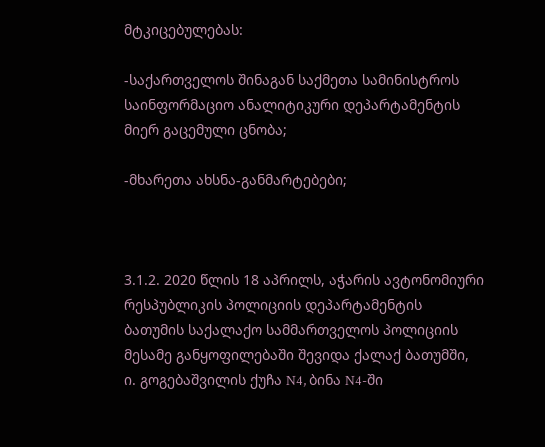მტკიცებულებას:

-საქართველოს შინაგან საქმეთა სამინისტროს საინფორმაციო ანალიტიკური დეპარტამენტის მიერ გაცემული ცნობა;

-მხარეთა ახსნა-განმარტებები;



3.1.2. 2020 წლის 18 აპრილს, აჭარის ავტონომიური რესპუბლიკის პოლიციის დეპარტამენტის ბათუმის საქალაქო სამმართველოს პოლიციის მესამე განყოფილებაში შევიდა ქალაქ ბათუმში, ი. გოგებაშვილის ქუჩა N4, ბინა N4-ში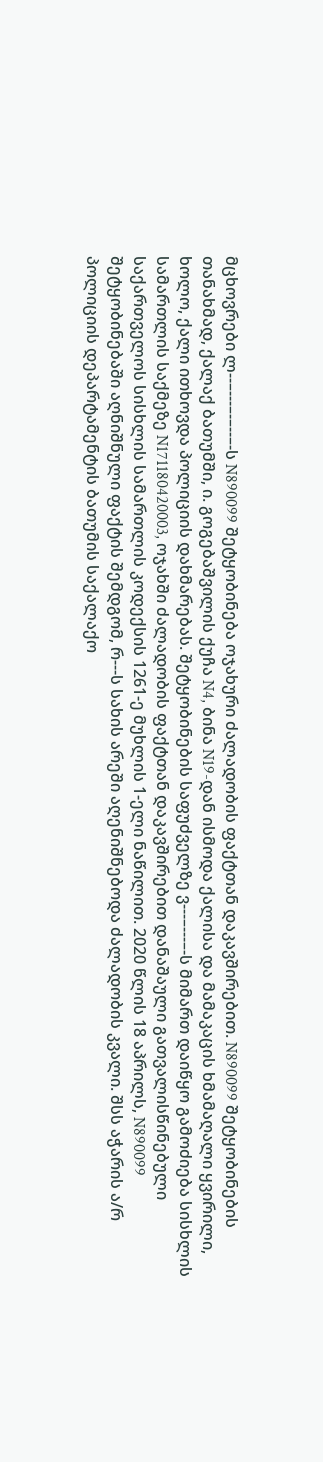მცხოვრები ლ--–---–-–--–-ს N890099 შეტყობინება ოჯახური ძალადობის ფაქტთან დაკავშირებით. N890099 შეტყობინების თანახმად, ქალაქ ბათუმში, ი. გოგებაშვილის ქუჩა N4, ბინა N19-დან ისმოდა ქალისა და მამაკაცის ხმამაღალი ყვირილი, ხოლო, ქალი ითხოვდა პოლიციის დახმარებას. შეტყობინების საფუძველზე ვ---–---–-ს მიმართ დაიწყო გამოძიება სისხლის სამართლის საქმეზე N171180420003, ოჯახში ძალადობის ფაქტთან დაკავშირებით დანაშაული გათვალისწინებული საქართველოს სისხლის სამართლის კოდექსის 1261-ე მუხლის 1-ელი ნაწილით. 2020 წლის 18 აპრილს, N890099 შეტყობინებაში აღნიშნული ფაქტის შემდგომ, რ---ს სახის არეში აღენიშნებოდა ძალადობის კვალი. შსს აჭარის ა/რ პოლიციის დეპარტამენტის ბათუმის საქალაქო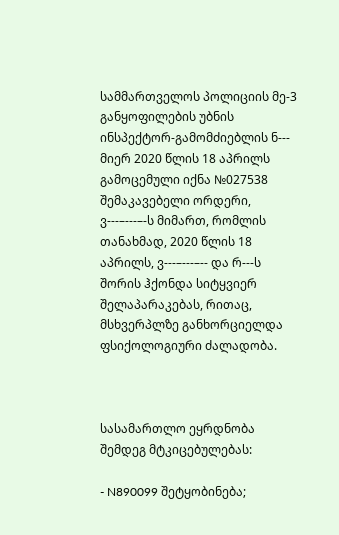სამმართველოს პოლიციის მე-3 განყოფილების უბნის ინსპექტორ-გამომძიებლის ნ--- მიერ 2020 წლის 18 აპრილს გამოცემული იქნა №027538 შემაკავებელი ორდერი, ვ---–---–-ს მიმართ, რომლის თანახმად, 2020 წლის 18 აპრილს, ვ---–---–-- და რ---ს შორის ჰქონდა სიტყვიერ შელაპარაკებას, რითაც, მსხვერპლზე განხორციელდა ფსიქოლოგიური ძალადობა.



სასამართლო ეყრდნობა შემდეგ მტკიცებულებას:

- N890099 შეტყობინება;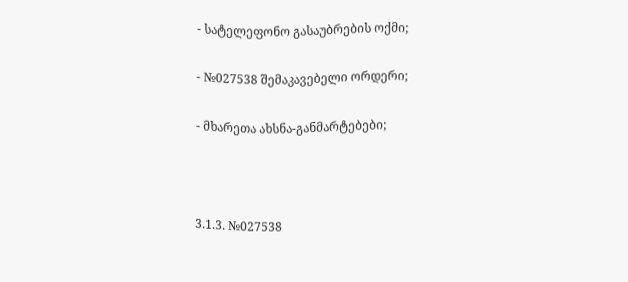- სატელეფონო გასაუბრების ოქმი;

- №027538 შემაკავებელი ორდერი;

- მხარეთა ახსნა-განმარტებები;



3.1.3. №027538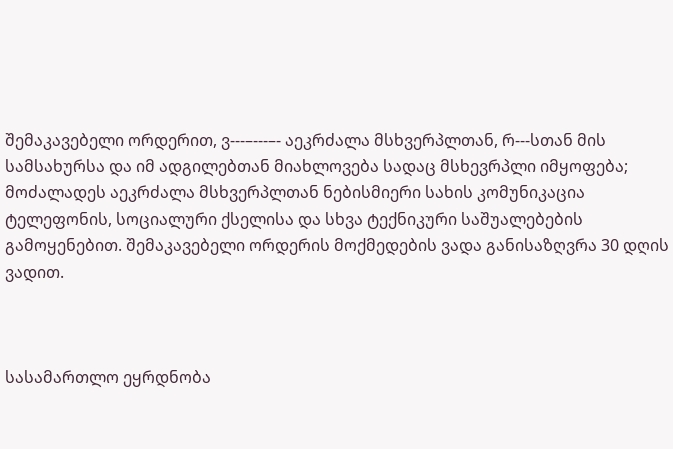შემაკავებელი ორდერით, ვ---–---–- აეკრძალა მსხვერპლთან, რ---სთან მის სამსახურსა და იმ ადგილებთან მიახლოვება სადაც მსხევრპლი იმყოფება; მოძალადეს აეკრძალა მსხვერპლთან ნებისმიერი სახის კომუნიკაცია ტელეფონის, სოციალური ქსელისა და სხვა ტექნიკური საშუალებების გამოყენებით. შემაკავებელი ორდერის მოქმედების ვადა განისაზღვრა 30 დღის ვადით.



სასამართლო ეყრდნობა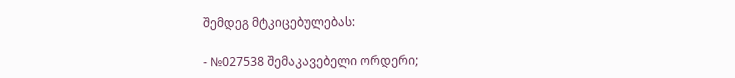შემდეგ მტკიცებულებას:

- №027538 შემაკავებელი ორდერი;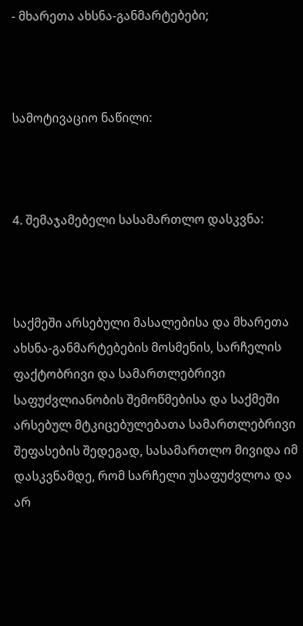- მხარეთა ახსნა-განმარტებები;



სამოტივაციო ნაწილი:



4. შემაჯამებელი სასამართლო დასკვნა:



საქმეში არსებული მასალებისა და მხარეთა ახსნა-განმარტებების მოსმენის, სარჩელის ფაქტობრივი და სამართლებრივი საფუძვლიანობის შემოწმებისა და საქმეში არსებულ მტკიცებულებათა სამართლებრივი შეფასების შედეგად, სასამართლო მივიდა იმ დასკვნამდე, რომ სარჩელი უსაფუძვლოა და არ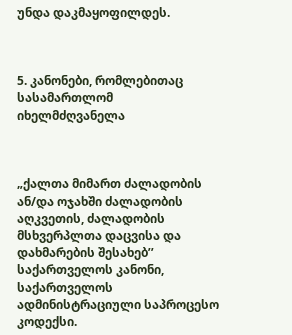უნდა დაკმაყოფილდეს.



5. კანონები, რომლებითაც სასამართლომ იხელმძღვანელა



„ქალთა მიმართ ძალადობის ან/და ოჯახში ძალადობის აღკვეთის, ძალადობის მსხვერპლთა დაცვისა და დახმარების შესახებ’’ საქართველოს კანონი, საქართველოს ადმინისტრაციული საპროცესო კოდექსი.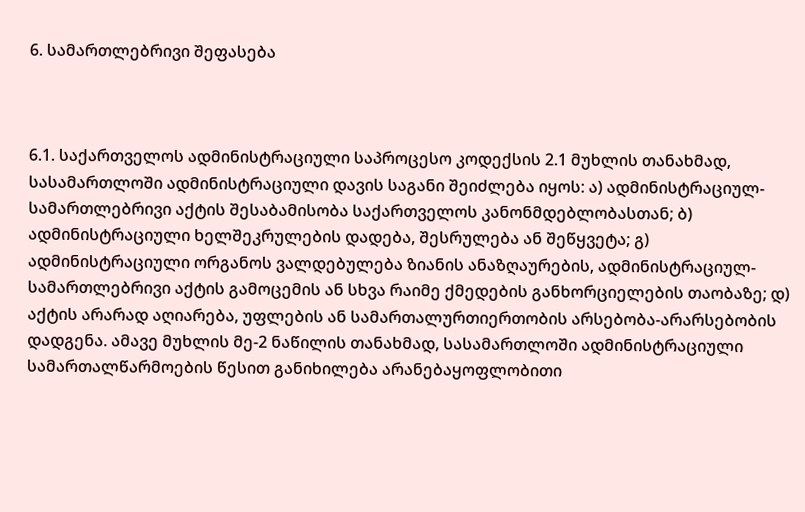6. სამართლებრივი შეფასება



6.1. საქართველოს ადმინისტრაციული საპროცესო კოდექსის 2.1 მუხლის თანახმად, სასამართლოში ადმინისტრაციული დავის საგანი შეიძლება იყოს: ა) ადმინისტრაციულ-სამართლებრივი აქტის შესაბამისობა საქართველოს კანონმდებლობასთან; ბ) ადმინისტრაციული ხელშეკრულების დადება, შესრულება ან შეწყვეტა; გ) ადმინისტრაციული ორგანოს ვალდებულება ზიანის ანაზღაურების, ადმინისტრაციულ-სამართლებრივი აქტის გამოცემის ან სხვა რაიმე ქმედების განხორციელების თაობაზე; დ) აქტის არარად აღიარება, უფლების ან სამართალურთიერთობის არსებობა-არარსებობის დადგენა. ამავე მუხლის მე-2 ნაწილის თანახმად, სასამართლოში ადმინისტრაციული სამართალწარმოების წესით განიხილება არანებაყოფლობითი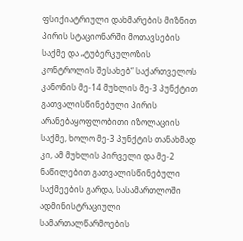ფსიქიატრიული დახმარების მიზნით პირის სტაციონარში მოთავსების საქმე და „ტუბერკულოზის კონტროლის შესახებ“ საქართველოს კანონის მე-14 მუხლის მე-3 პუნქტით გათვალისწინებული პირის არანებაყოფლობითი იზოლაციის საქმე, ხოლო მე-3 პუნქტის თანახმად კი, ამ მუხლის პირველი და მე-2 ნაწილებით გათვალისწინებული საქმეების გარდა, სასამართლოში ადმინისტრაციული სამართალწარმოების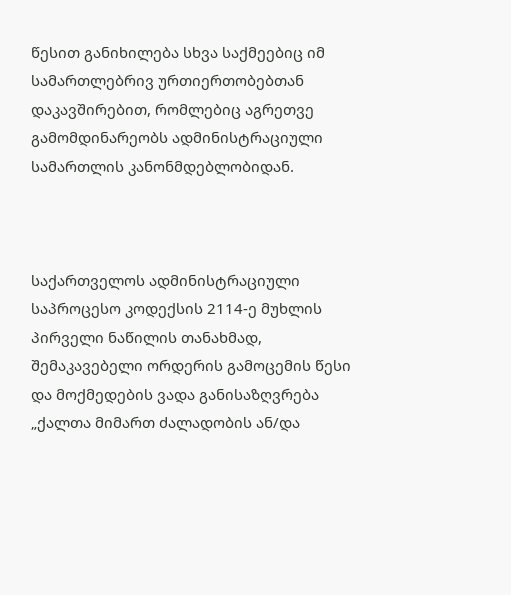წესით განიხილება სხვა საქმეებიც იმ სამართლებრივ ურთიერთობებთან დაკავშირებით, რომლებიც აგრეთვე გამომდინარეობს ადმინისტრაციული სამართლის კანონმდებლობიდან.



საქართველოს ადმინისტრაციული საპროცესო კოდექსის 2114-ე მუხლის პირველი ნაწილის თანახმად, შემაკავებელი ორდერის გამოცემის წესი და მოქმედების ვადა განისაზღვრება „ქალთა მიმართ ძალადობის ან/და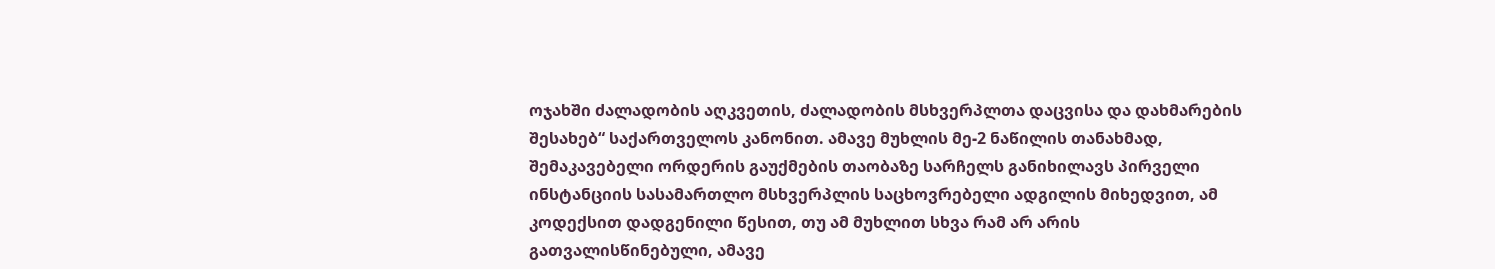ოჯახში ძალადობის აღკვეთის, ძალადობის მსხვერპლთა დაცვისა და დახმარების შესახებ“ საქართველოს კანონით. ამავე მუხლის მე-2 ნაწილის თანახმად, შემაკავებელი ორდერის გაუქმების თაობაზე სარჩელს განიხილავს პირველი ინსტანციის სასამართლო მსხვერპლის საცხოვრებელი ადგილის მიხედვით, ამ კოდექსით დადგენილი წესით, თუ ამ მუხლით სხვა რამ არ არის გათვალისწინებული, ამავე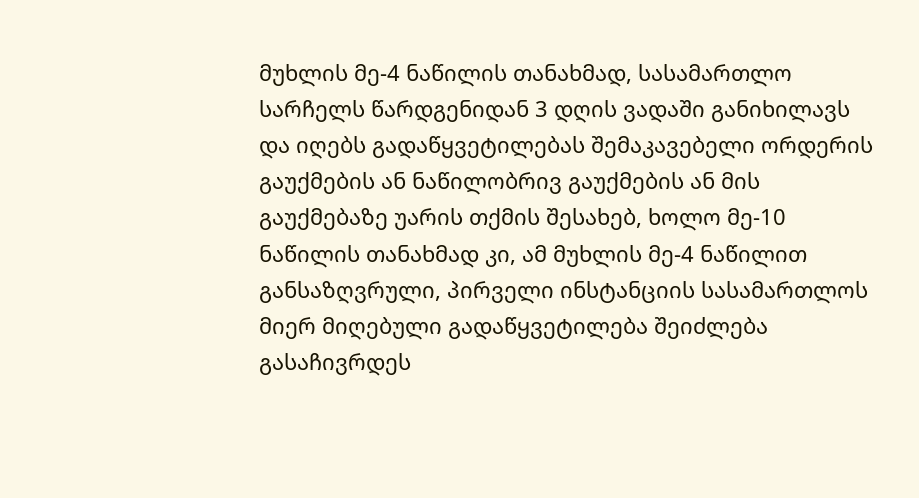მუხლის მე-4 ნაწილის თანახმად, სასამართლო სარჩელს წარდგენიდან 3 დღის ვადაში განიხილავს და იღებს გადაწყვეტილებას შემაკავებელი ორდერის გაუქმების ან ნაწილობრივ გაუქმების ან მის გაუქმებაზე უარის თქმის შესახებ, ხოლო მე-10 ნაწილის თანახმად კი, ამ მუხლის მე-4 ნაწილით განსაზღვრული, პირველი ინსტანციის სასამართლოს მიერ მიღებული გადაწყვეტილება შეიძლება გასაჩივრდეს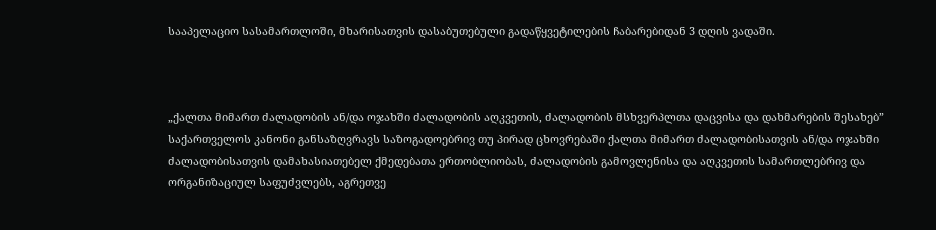სააპელაციო სასამართლოში, მხარისათვის დასაბუთებული გადაწყვეტილების ჩაბარებიდან 3 დღის ვადაში.



„ქალთა მიმართ ძალადობის ან/და ოჯახში ძალადობის აღკვეთის, ძალადობის მსხვერპლთა დაცვისა და დახმარების შესახებ” საქართველოს კანონი განსაზღვრავს საზოგადოებრივ თუ პირად ცხოვრებაში ქალთა მიმართ ძალადობისათვის ან/და ოჯახში ძალადობისათვის დამახასიათებელ ქმედებათა ერთობლიობას, ძალადობის გამოვლენისა და აღკვეთის სამართლებრივ და ორგანიზაციულ საფუძვლებს, აგრეთვე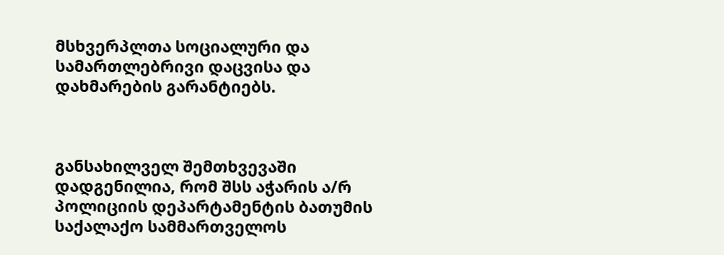მსხვერპლთა სოციალური და სამართლებრივი დაცვისა და დახმარების გარანტიებს.



განსახილველ შემთხვევაში დადგენილია, რომ შსს აჭარის ა/რ პოლიციის დეპარტამენტის ბათუმის საქალაქო სამმართველოს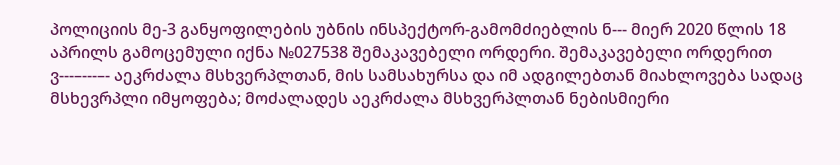პოლიციის მე-3 განყოფილების უბნის ინსპექტორ-გამომძიებლის ნ--- მიერ 2020 წლის 18 აპრილს გამოცემული იქნა №027538 შემაკავებელი ორდერი. შემაკავებელი ორდერით ვ---–---–- აეკრძალა მსხვერპლთან, მის სამსახურსა და იმ ადგილებთან მიახლოვება სადაც მსხევრპლი იმყოფება; მოძალადეს აეკრძალა მსხვერპლთან ნებისმიერი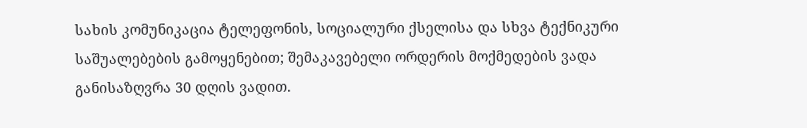სახის კომუნიკაცია ტელეფონის, სოციალური ქსელისა და სხვა ტექნიკური საშუალებების გამოყენებით; შემაკავებელი ორდერის მოქმედების ვადა განისაზღვრა 30 დღის ვადით.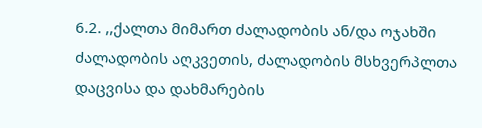6.2. ,,ქალთა მიმართ ძალადობის ან/და ოჯახში ძალადობის აღკვეთის, ძალადობის მსხვერპლთა დაცვისა და დახმარების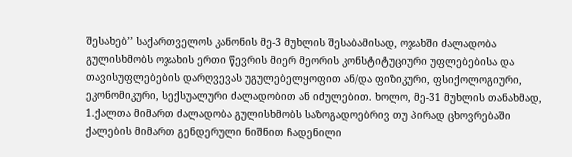შესახებ’’ საქართველოს კანონის მე-3 მუხლის შესაბამისად, ოჯახში ძალადობა გულისხმობს ოჯახის ერთი წევრის მიერ მეორის კონსტიტუციური უფლებებისა და თავისუფლებების დარღვევას უგულებელყოფით ან/და ფიზიკური, ფსიქოლოგიური, ეკონომიკური, სექსუალური ძალადობით ან იძულებით. ხოლო, მე-31 მუხლის თანახმად, 1.ქალთა მიმართ ძალადობა გულისხმობს საზოგადოებრივ თუ პირად ცხოვრებაში ქალების მიმართ გენდერული ნიშნით ჩადენილი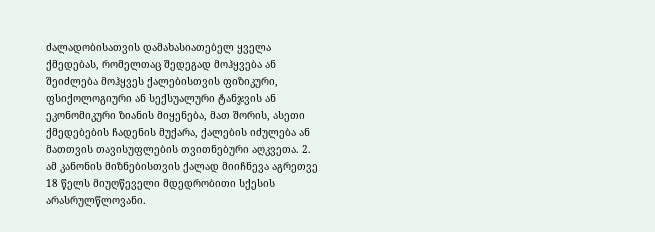ძალადობისათვის დამახასიათებელ ყველა ქმედებას, რომელთაც შედეგად მოჰყვება ან შეიძლება მოჰყვეს ქალებისთვის ფიზიკური, ფსიქოლოგიური ან სექსუალური ტანჯვის ან ეკონომიკური ზიანის მიყენება, მათ შორის, ასეთი ქმედებების ჩადენის მუქარა, ქალების იძულება ან მათთვის თავისუფლების თვითნებური აღკვეთა. 2. ამ კანონის მიზნებისთვის ქალად მიიჩნევა აგრეთვე 18 წელს მიუღწეველი მდედრობითი სქესის არასრულწლოვანი.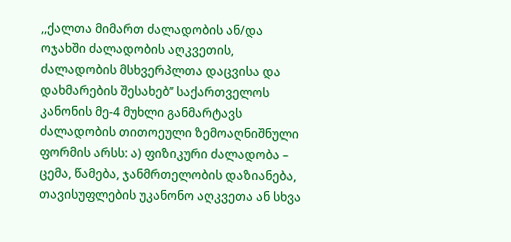,,ქალთა მიმართ ძალადობის ან/და ოჯახში ძალადობის აღკვეთის, ძალადობის მსხვერპლთა დაცვისა და დახმარების შესახებ’’ საქართველოს კანონის მე-4 მუხლი განმარტავს ძალადობის თითოეული ზემოაღნიშნული ფორმის არსს: ა) ფიზიკური ძალადობა – ცემა, წამება, ჯანმრთელობის დაზიანება, თავისუფლების უკანონო აღკვეთა ან სხვა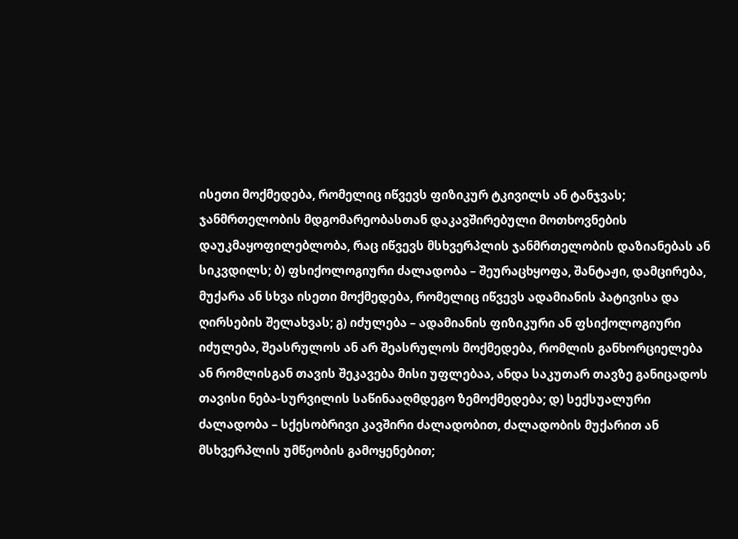ისეთი მოქმედება, რომელიც იწვევს ფიზიკურ ტკივილს ან ტანჯვას; ჯანმრთელობის მდგომარეობასთან დაკავშირებული მოთხოვნების დაუკმაყოფილებლობა, რაც იწვევს მსხვერპლის ჯანმრთელობის დაზიანებას ან სიკვდილს; ბ) ფსიქოლოგიური ძალადობა – შეურაცხყოფა, შანტაჟი, დამცირება, მუქარა ან სხვა ისეთი მოქმედება, რომელიც იწვევს ადამიანის პატივისა და ღირსების შელახვას; გ) იძულება – ადამიანის ფიზიკური ან ფსიქოლოგიური იძულება, შეასრულოს ან არ შეასრულოს მოქმედება, რომლის განხორციელება ან რომლისგან თავის შეკავება მისი უფლებაა, ანდა საკუთარ თავზე განიცადოს თავისი ნება-სურვილის საწინააღმდეგო ზემოქმედება; დ) სექსუალური ძალადობა – სქესობრივი კავშირი ძალადობით, ძალადობის მუქარით ან მსხვერპლის უმწეობის გამოყენებით;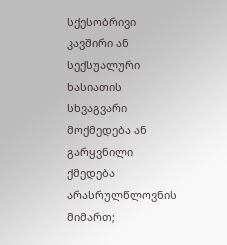სქესობრივი კავშირი ან სექსუალური ხასიათის სხვაგვარი მოქმედება ან გარყვნილი ქმედება არასრულწლოვნის მიმართ;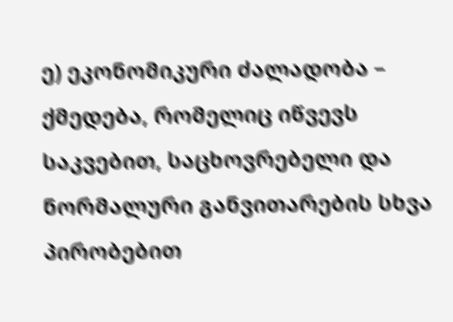ე) ეკონომიკური ძალადობა – ქმედება, რომელიც იწვევს საკვებით, საცხოვრებელი და ნორმალური განვითარების სხვა პირობებით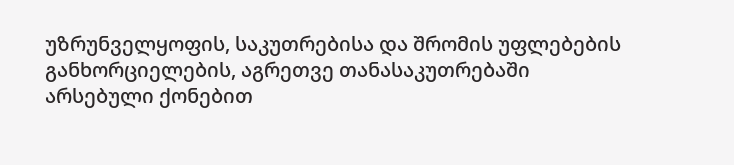უზრუნველყოფის, საკუთრებისა და შრომის უფლებების განხორციელების, აგრეთვე თანასაკუთრებაში არსებული ქონებით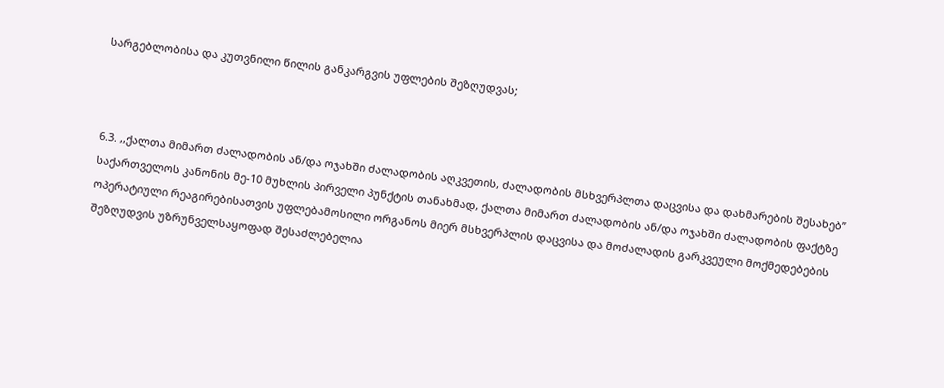სარგებლობისა და კუთვნილი წილის განკარგვის უფლების შეზღუდვას;



6.3. ,,ქალთა მიმართ ძალადობის ან/და ოჯახში ძალადობის აღკვეთის, ძალადობის მსხვერპლთა დაცვისა და დახმარების შესახებ’’ საქართველოს კანონის მე-10 მუხლის პირველი პუნქტის თანახმად, ქალთა მიმართ ძალადობის ან/და ოჯახში ძალადობის ფაქტზე ოპერატიული რეაგირებისათვის უფლებამოსილი ორგანოს მიერ მსხვერპლის დაცვისა და მოძალადის გარკვეული მოქმედებების შეზღუდვის უზრუნველსაყოფად შესაძლებელია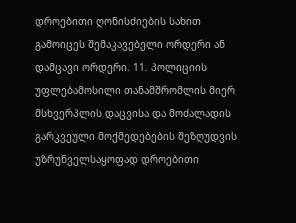დროებითი ღონისძიების სახით გამოიცეს შემაკავებელი ორდერი ან დამცავი ორდერი. 11. პოლიციის უფლებამოსილი თანამშრომლის მიერ მსხვერპლის დაცვისა და მოძალადის გარკვეული მოქმედებების შეზღუდვის უზრუნველსაყოფად დროებითი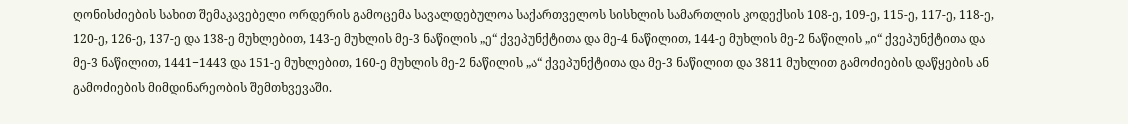ღონისძიების სახით შემაკავებელი ორდერის გამოცემა სავალდებულოა საქართველოს სისხლის სამართლის კოდექსის 108-ე, 109-ე, 115-ე, 117-ე, 118-ე, 120-ე, 126-ე, 137-ე და 138-ე მუხლებით, 143-ე მუხლის მე-3 ნაწილის „ე“ ქვეპუნქტითა და მე-4 ნაწილით, 144-ე მუხლის მე-2 ნაწილის „ი“ ქვეპუნქტითა და მე-3 ნაწილით, 1441−1443 და 151-ე მუხლებით, 160-ე მუხლის მე-2 ნაწილის „ა“ ქვეპუნქტითა და მე-3 ნაწილით და 3811 მუხლით გამოძიების დაწყების ან გამოძიების მიმდინარეობის შემთხვევაში.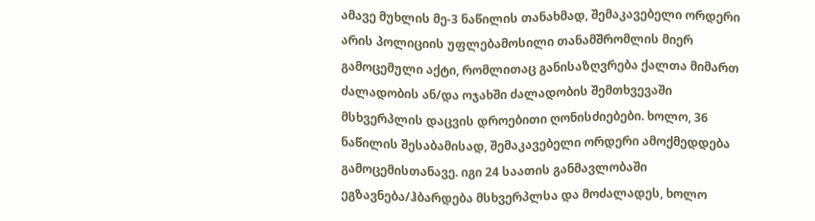ამავე მუხლის მე-3 ნაწილის თანახმად, შემაკავებელი ორდერი არის პოლიციის უფლებამოსილი თანამშრომლის მიერ გამოცემული აქტი, რომლითაც განისაზღვრება ქალთა მიმართ ძალადობის ან/და ოჯახში ძალადობის შემთხვევაში მსხვერპლის დაცვის დროებითი ღონისძიებები. ხოლო, 36 ნაწილის შესაბამისად, შემაკავებელი ორდერი ამოქმედდება გამოცემისთანავე. იგი 24 საათის განმავლობაში ეგზავნება/ჰბარდება მსხვერპლსა და მოძალადეს, ხოლო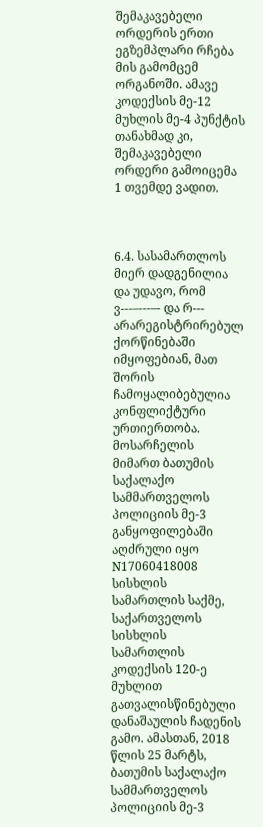შემაკავებელი ორდერის ერთი ეგზემპლარი რჩება მის გამომცემ ორგანოში. ამავე კოდექსის მე-12 მუხლის მე-4 პუნქტის თანახმად კი, შემაკავებელი ორდერი გამოიცემა 1 თვემდე ვადით.



6.4. სასამართლოს მიერ დადგენილია და უდავო, რომ ვ---–---–- და რ--- არარეგისტრირებულ ქორწინებაში იმყოფებიან, მათ შორის ჩამოყალიბებულია კონფლიქტური ურთიერთობა. მოსარჩელის მიმართ ბათუმის საქალაქო სამმართველოს პოლიციის მე-3 განყოფილებაში აღძრული იყო N17060418008 სისხლის სამართლის საქმე, საქართველოს სისხლის სამართლის კოდექსის 120-ე მუხლით გათვალისწინებული დანაშაულის ჩადენის გამო. ამასთან, 2018 წლის 25 მარტს, ბათუმის საქალაქო სამმართველოს პოლიციის მე-3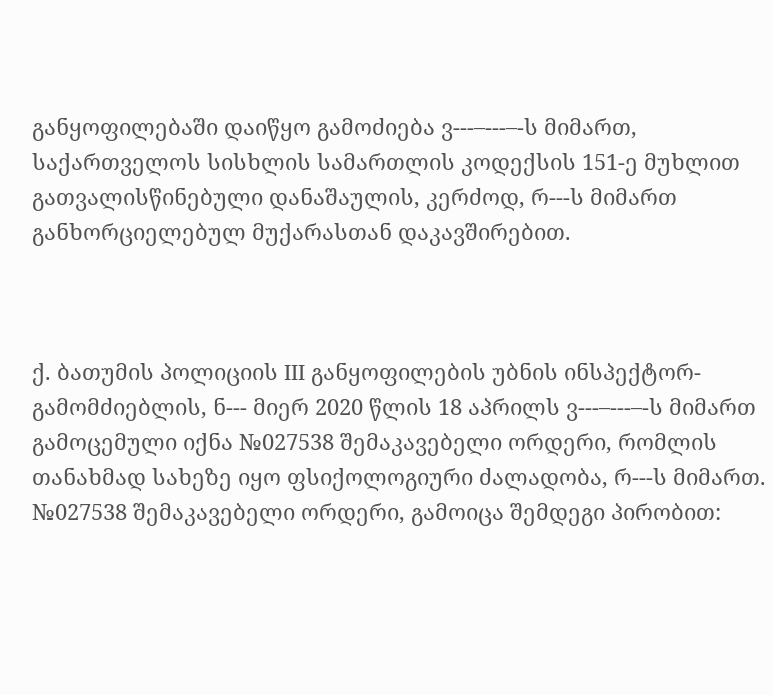განყოფილებაში დაიწყო გამოძიება ვ---–---–-ს მიმართ, საქართველოს სისხლის სამართლის კოდექსის 151-ე მუხლით გათვალისწინებული დანაშაულის, კერძოდ, რ---ს მიმართ განხორციელებულ მუქარასთან დაკავშირებით.



ქ. ბათუმის პოლიციის III განყოფილების უბნის ინსპექტორ-გამომძიებლის, ნ--- მიერ 2020 წლის 18 აპრილს ვ---–---–-ს მიმართ გამოცემული იქნა №027538 შემაკავებელი ორდერი, რომლის თანახმად სახეზე იყო ფსიქოლოგიური ძალადობა, რ---ს მიმართ. №027538 შემაკავებელი ორდერი, გამოიცა შემდეგი პირობით: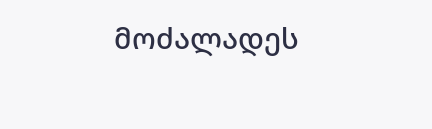მოძალადეს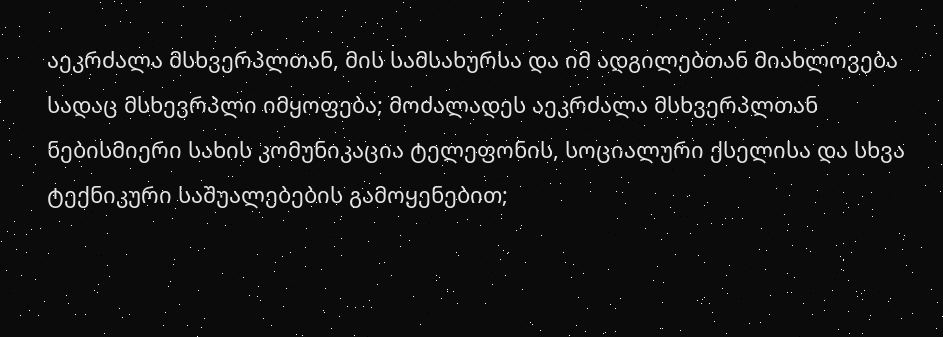აეკრძალა მსხვერპლთან, მის სამსახურსა და იმ ადგილებთან მიახლოვება სადაც მსხევრპლი იმყოფება; მოძალადეს აეკრძალა მსხვერპლთან ნებისმიერი სახის კომუნიკაცია ტელეფონის, სოციალური ქსელისა და სხვა ტექნიკური საშუალებების გამოყენებით;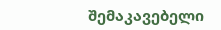შემაკავებელი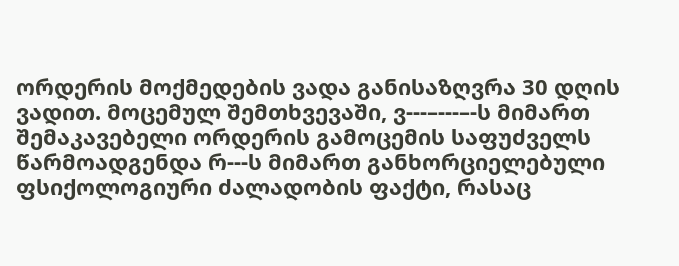ორდერის მოქმედების ვადა განისაზღვრა 30 დღის ვადით. მოცემულ შემთხვევაში, ვ---–---–-ს მიმართ შემაკავებელი ორდერის გამოცემის საფუძველს წარმოადგენდა რ---ს მიმართ განხორციელებული ფსიქოლოგიური ძალადობის ფაქტი, რასაც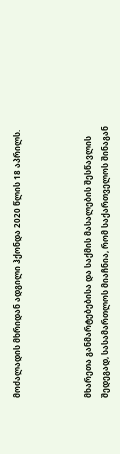მოძალადის მხრიდან ადგილი ჰქონდა 2020 წლის 18 აპრილს.



მხარეთა განმარტებებისა და საქმის მასალების შესწავლის შედეგად, სასამართლოს მიაჩნია, რომ საქართველოს შინაგან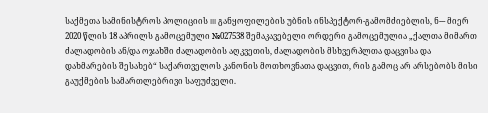საქმეთა სამინისტროს პოლიციის III განყოფილების უბნის ინსპექტორ-გამომძიებლის, ნ--- მიერ 2020 წლის 18 აპრილს გამოცემული №027538 შემაკავებელი ორდერი გამოცემულია „ქალთა მიმართ ძალადობის ან/და ოჯახში ძალადობის აღკვეთის, ძალადობის მსხვერპლთა დაცვისა და დახმარების შესახებ“ საქართველოს კანონის მოთხოვნათა დაცვით, რის გამოც არ არსებობს მისი გაუქმების სამართლებრივი საფუძველი.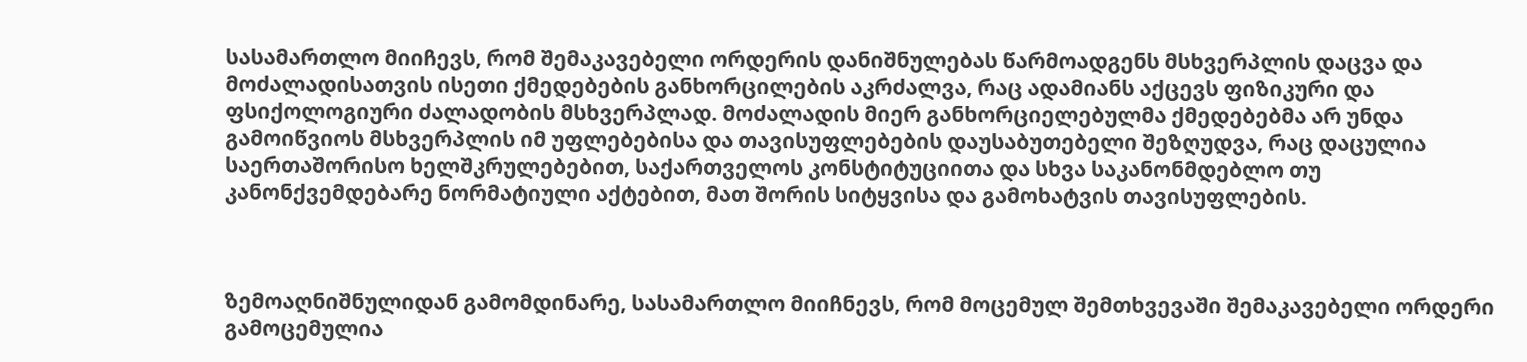სასამართლო მიიჩევს, რომ შემაკავებელი ორდერის დანიშნულებას წარმოადგენს მსხვერპლის დაცვა და მოძალადისათვის ისეთი ქმედებების განხორცილების აკრძალვა, რაც ადამიანს აქცევს ფიზიკური და ფსიქოლოგიური ძალადობის მსხვერპლად. მოძალადის მიერ განხორციელებულმა ქმედებებმა არ უნდა გამოიწვიოს მსხვერპლის იმ უფლებებისა და თავისუფლებების დაუსაბუთებელი შეზღუდვა, რაც დაცულია საერთაშორისო ხელშკრულებებით, საქართველოს კონსტიტუციითა და სხვა საკანონმდებლო თუ კანონქვემდებარე ნორმატიული აქტებით, მათ შორის სიტყვისა და გამოხატვის თავისუფლების.



ზემოაღნიშნულიდან გამომდინარე, სასამართლო მიიჩნევს, რომ მოცემულ შემთხვევაში შემაკავებელი ორდერი გამოცემულია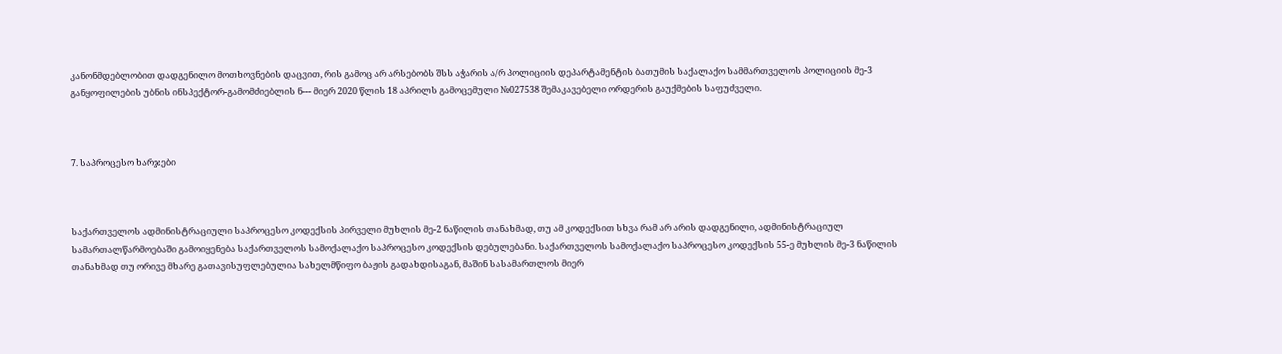კანონმდებლობით დადგენილო მოთხოვნების დაცვით, რის გამოც არ არსებობს შსს აჭარის ა/რ პოლიციის დეპარტამენტის ბათუმის საქალაქო სამმართველოს პოლიციის მე-3 განყოფილების უბნის ინსპექტორ-გამომძიებლის ნ--- მიერ 2020 წლის 18 აპრილს გამოცემული №027538 შემაკავებელი ორდერის გაუქმების საფუძველი.



7. საპროცესო ხარჯები



საქართველოს ადმინისტრაციული საპროცესო კოდექსის პირველი მუხლის მე-2 ნაწილის თანახმად, თუ ამ კოდექსით სხვა რამ არ არის დადგენილი, ადმინისტრაციულ სამართალწარმოებაში გამოიყენება საქართველოს სამოქალაქო საპროცესო კოდექსის დებულებანი. საქართველოს სამოქალაქო საპროცესო კოდექსის 55-ე მუხლის მე-3 ნაწილის თანახმად თუ ორივე მხარე გათავისუფლებულია სახელმწიფო ბაჟის გადახდისაგან, მაშინ სასამართლოს მიერ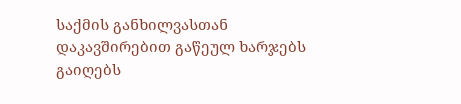საქმის განხილვასთან დაკავშირებით გაწეულ ხარჯებს გაიღებს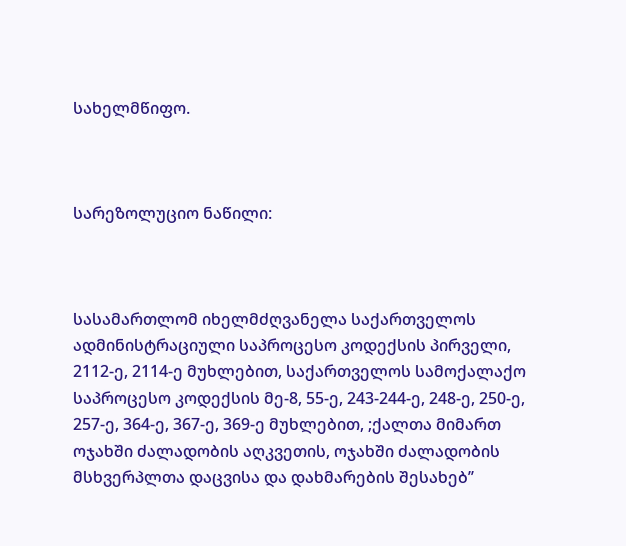სახელმწიფო.



სარეზოლუციო ნაწილი:



სასამართლომ იხელმძღვანელა საქართველოს ადმინისტრაციული საპროცესო კოდექსის პირველი, 2112-ე, 2114-ე მუხლებით, საქართველოს სამოქალაქო საპროცესო კოდექსის მე-8, 55-ე, 243-244-ე, 248-ე, 250-ე, 257-ე, 364-ე, 367-ე, 369-ე მუხლებით, ;ქალთა მიმართ ოჯახში ძალადობის აღკვეთის, ოჯახში ძალადობის მსხვერპლთა დაცვისა და დახმარების შესახებ’’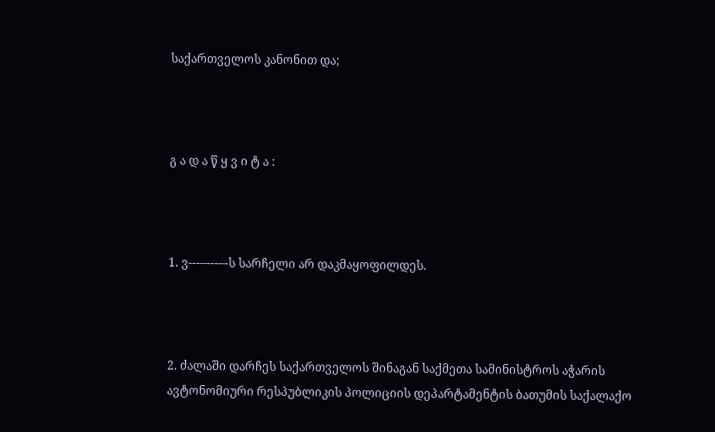საქართველოს კანონით და;



გ ა დ ა წ ყ ვ ი ტ ა :



1. ვ---–---–-ს სარჩელი არ დაკმაყოფილდეს.



2. ძალაში დარჩეს საქართველოს შინაგან საქმეთა სამინისტროს აჭარის ავტონომიური რესპუბლიკის პოლიციის დეპარტამენტის ბათუმის საქალაქო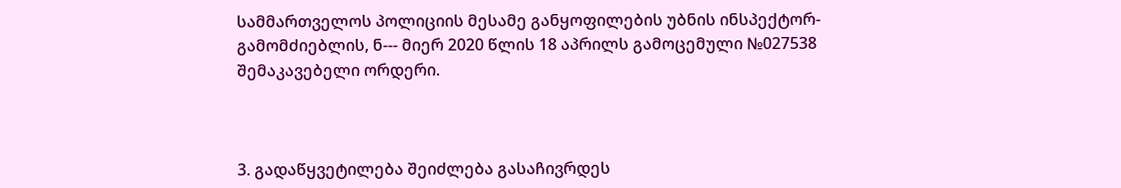სამმართველოს პოლიციის მესამე განყოფილების უბნის ინსპექტორ-გამომძიებლის, ნ--- მიერ 2020 წლის 18 აპრილს გამოცემული №027538 შემაკავებელი ორდერი.



3. გადაწყვეტილება შეიძლება გასაჩივრდეს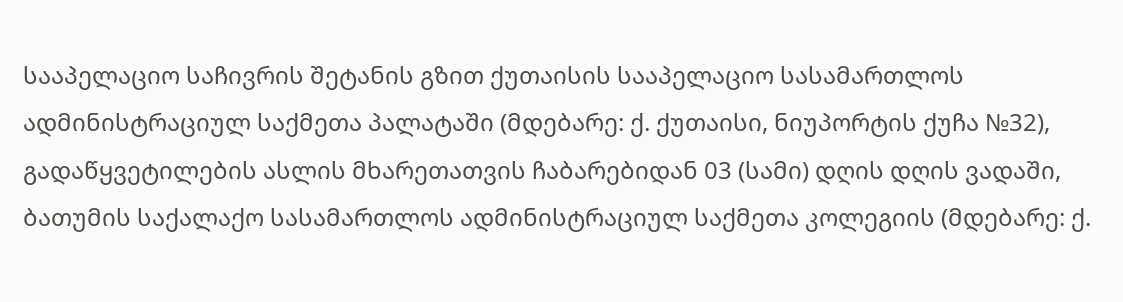სააპელაციო საჩივრის შეტანის გზით ქუთაისის სააპელაციო სასამართლოს ადმინისტრაციულ საქმეთა პალატაში (მდებარე: ქ. ქუთაისი, ნიუპორტის ქუჩა №32), გადაწყვეტილების ასლის მხარეთათვის ჩაბარებიდან 03 (სამი) დღის დღის ვადაში, ბათუმის საქალაქო სასამართლოს ადმინისტრაციულ საქმეთა კოლეგიის (მდებარე: ქ.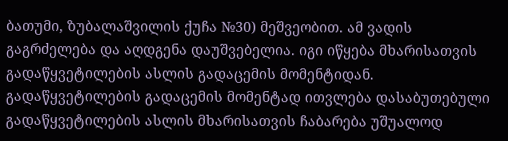ბათუმი, ზუბალაშვილის ქუჩა №30) მეშვეობით. ამ ვადის გაგრძელება და აღდგენა დაუშვებელია. იგი იწყება მხარისათვის გადაწყვეტილების ასლის გადაცემის მომენტიდან. გადაწყვეტილების გადაცემის მომენტად ითვლება დასაბუთებული გადაწყვეტილების ასლის მხარისათვის ჩაბარება უშუალოდ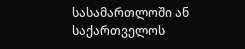სასამართლოში ან საქართველოს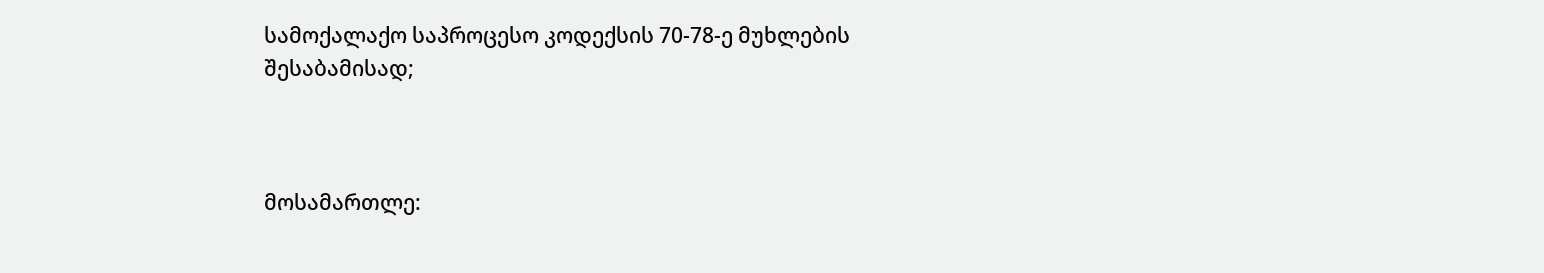სამოქალაქო საპროცესო კოდექსის 70-78-ე მუხლების შესაბამისად;



მოსამართლე: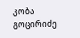კობა გოცირიძე